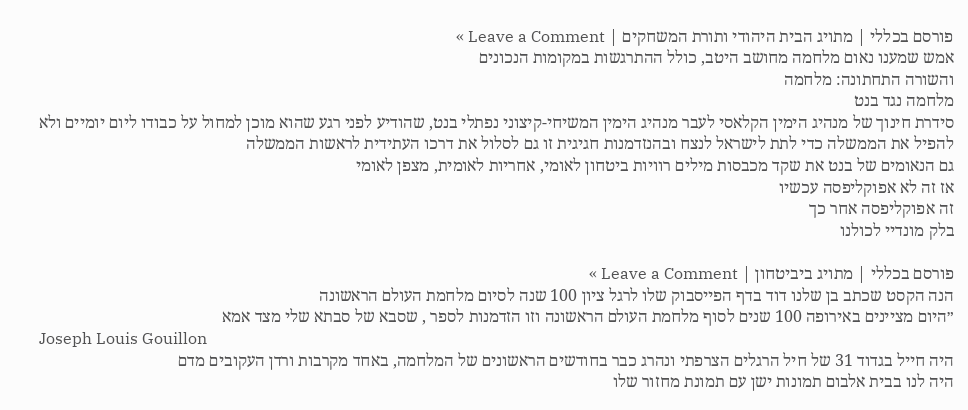פורסם בכללי | מתויג הבית היהודי ותורת המשחקים | Leave a Comment »
אמש שמענו נאום מלחמה מחושב היטב, כולל ההתרגשות במקומות הנכונים
והשורה התחתונה: מלחמה
מלחמה נגד בנט
סידרת חינוך של מנהיג הימין הקלאסי לעבר מנהיג הימין המשיחי-קיצוני נפתלי בנט, שהודיע לפני רגע שהוא מוכן למחול על כבודו ליום יומיים ולא להפיל את הממשלה כדי לתת לישראל לנצח ובהנזדמנות חגיגית זו גם לסלול את דרכו העתידית לראשות הממשלה
גם הנאומים של בנט את שקד מכבסות מילים רוויות ביטחון לאומי, אחריות לאומית, מצפן לאומי
אז זה לא אפוקליפסה עכשיו
זה אפוקליפסה אחר כך
בלק מונדיי לכולנו

פורסם בכללי | מתויג ביביטחון | Leave a Comment »
הנה הקסט שכתב בן שלנו דוד בדף הפייסבוק שלו לרגל ציון 100 שנה לסיום מלחמת העולם הראשונה
״היום מציינים באירופה 100 שנים לסוף מלחמת העולם הראשונה וזו הזדמנות לספר , שסבא של סבתא שלי מצד אמא
Joseph Louis Gouillon
היה חייל בגדוד 31 של חיל הרגלים הצרפתי ונהרג כבר בחודשים הראשונים של המלחמה, באחד מקרבות ורדן העקובים מדם
היה לנו בבית אלבום תמונות ישן עם תמונת מחזור שלו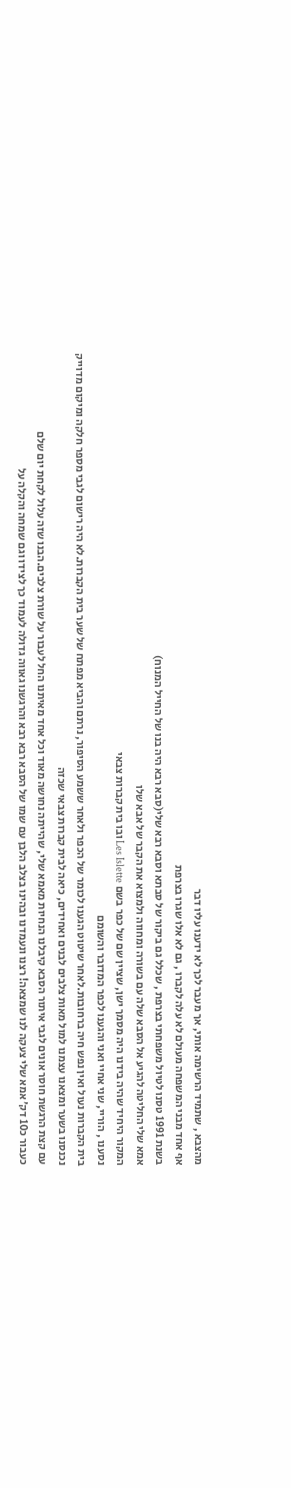מהצבא , שתמיד הרשימה אותי, אך מעבר לכך לא ידענו עליו דבר
אף אחד מבני המשפחה מעולם לא עלה לקברו , גם לא אלו שגרו בצרפת
בשנת 1991 טסנו לטיול משפחתי בצרפת , שכלל גם ביקור של סבתא וסבא רבא שלי(סבא רבא היה בנו של החייל המנוח)
אמא שלי החליטה להגיע אל הסבא שלה עם בשורה ומחווה ולמצוא את הקבר של אבא שלו
המקור היחיד שהיה בידנו היה מסמך ישן, שציין שם של כפר בשם Les Islette ובו בית קברות צבאי
נסענו , הוריי, שני אחיי ואני והגענו לכפר המדובר והשומם
בית הקברות נעול ואין נפש חיה ברחובות.לאחר שיטוט הגענו לכומר של הכפר ולאחר ששמע הסיפור, נרתם והביא מפתח של שער בית הקברות.לא היה רישום לגבי מספר חלקה ומיקום מדוייק
נכנסנו בשער ומצאנו עצמנו למול מאות צלבים לבנים ואחידים, כיאה לבית קברות צבאי שכזה
עם קצת הרגשת חוסר אונים לגבי איתור הסבא קיבלנו הנחיות מאמא שלי, שהייתה נחושה מאוד וכל אחד מאיתנו החל לעבור על שורת צלבים.הבנו שזה עלול לקחת יום שלם
כעבור כ10 דק׳ אמא שלי צעקה לנו שמצאה! רצנו ונעמדנו ובהינו בצלב הלבן עם שמו של הסבא רבא רבא והרגשנו גאווה גדולה לעמוד כך לצידו וגם שמחה והקלה על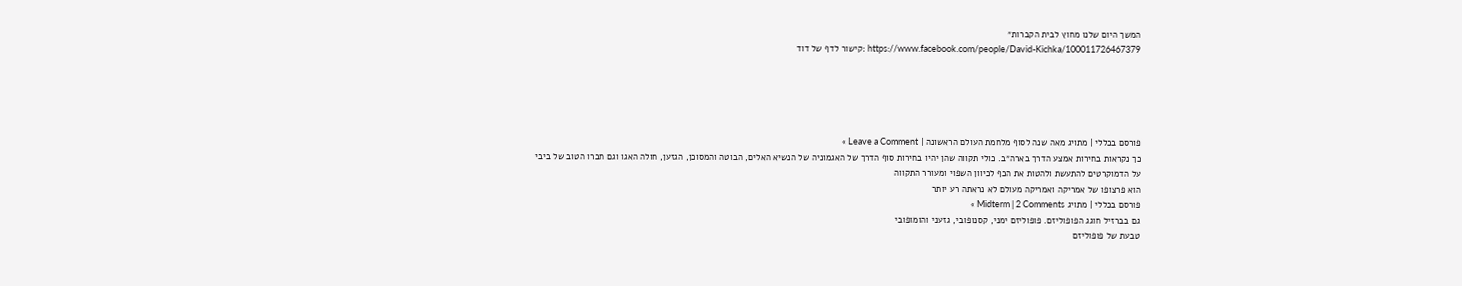המשך היום שלנו מחוץ לבית הקברות״
https://www.facebook.com/people/David-Kichka/100011726467379 :קישור לדף של דוד





פורסם בכללי | מתויג מאה שנה לסוף מלחמת העולם הראשונה | Leave a Comment »
כך נקראות בחירות אמצע הדרך בארה״ב. כולי תקווה שהן יהיו בחירות סוף הדרך של האגמוניה של הנשיא האלים, הבוטה והמסוכן, הגזען, חולה האגו וגם חברו הטוב של ביבי
על הדמוקרטים להתעשת ולהטות את הכף לכיוון השפוי ומעורר התקווה
הוא פרצופו של אמריקה ואמריקה מעולם לא נראתה רע יותר
פורסם בכללי | מתויג Midterm | 2 Comments »
גם בברזיל חוגג הפופוליזם. פופוליזם ימני, קסנופובי, גזעני והומופובי
טבעת של פופוליזם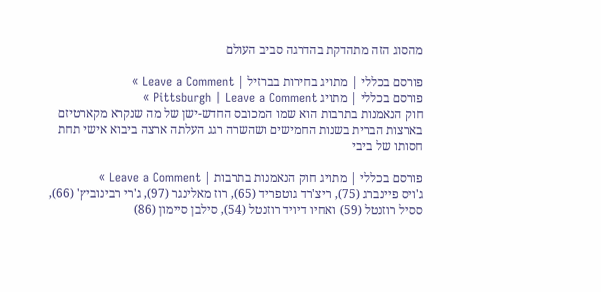מהסוג הזה מתהדקת בהדרגה סביב העולם

פורסם בכללי | מתויג בחירות בברזיל | Leave a Comment »
פורסם בכללי | מתויג Pittsburgh | Leave a Comment »
חוק הנאמנות בתרבות הוא שמו המכובס החדש-ישן של מה שנקרא מקארטיזם בארצות הברית בשנות החמישים ושהשרה רגג העלתה ארצה ביבוא אישי תחת חסותו של ביבי

פורסם בכללי | מתויג חוק הנאמנות בתרבות | Leave a Comment »
ג'ויס פיינברג (75), ריצ'רד גוטפריד (65), רוז מאלינגר (97), ג'רי רבינוביץ' (66), ססיל רוזנטל (59) ואחיו דיויד רוזנטל (54), סילבן סיימון (86)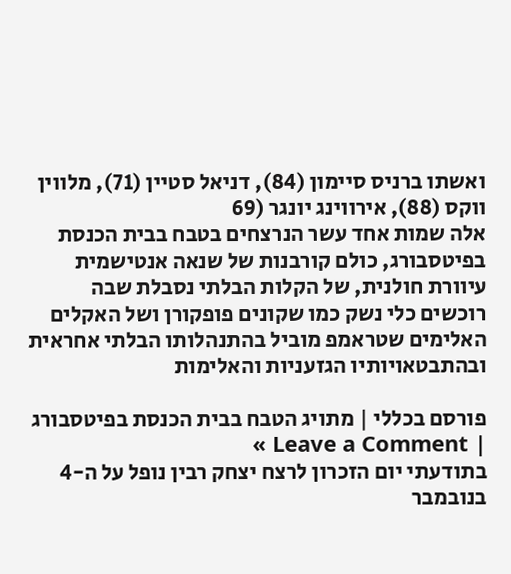ואשתו ברניס סיימון (84), דניאל סטיין (71), מלווין ווקס (88), אירווינג יונגר (69
אלה שמות אחד עשר הנרצחים בטבח בבית הכנסת בפיטסבורג, כולם קורבנות של שנאה אנטישמית עיוורת חולנית, של הקלות הבלתי נסבלת שבה רוכשים כלי נשק כמו שקונים פופקורן ושל האקלים האלימים שטראמפ מוביל בהתנהלותו הבלתי אחראית ובהתבטאויותיו הגזעניות והאלימות

פורסם בכללי | מתויג הטבח בבית הכנסת בפיטסבורג | Leave a Comment »
בתודעתי יום הזכרון לרצח יצחק רבין נופל על ה-4 בנובמבר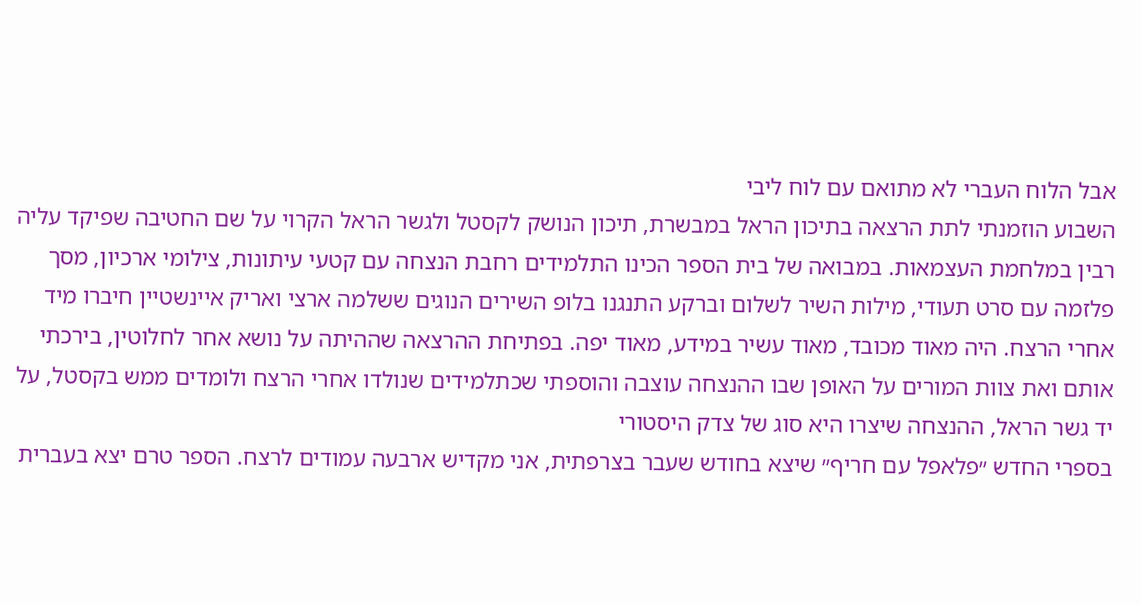אבל הלוח העברי לא מתואם עם לוח ליבי
השבוע הוזמנתי לתת הרצאה בתיכון הראל במבשרת, תיכון הנושק לקסטל ולגשר הראל הקרוי על שם החטיבה שפיקד עליה רבין במלחמת העצמאות. במבואה של בית הספר הכינו התלמידים רחבת הנצחה עם קטעי עיתונות, צילומי ארכיון, מסך פלזמה עם סרט תעודי, מילות השיר לשלום וברקע התנגנו בלופ השירים הנוגים ששלמה ארצי ואריק איינשטיין חיברו מיד אחרי הרצח. היה מאוד מכובד, מאוד עשיר במידע, מאוד יפה. בפתיחת ההרצאה שההיתה על נושא אחר לחלוטין, בירכתי אותם ואת צוות המורים על האופן שבו ההנצחה עוצבה והוספתי שכתלמידים שנולדו אחרי הרצח ולומדים ממש בקסטל, על יד גשר הראל, ההנצחה שיצרו היא סוג של צדק היסטורי
בספרי החדש ״פלאפל עם חריף״ שיצא בחודש שעבר בצרפתית, אני מקדיש ארבעה עמודים לרצח. הספר טרם יצא בעברית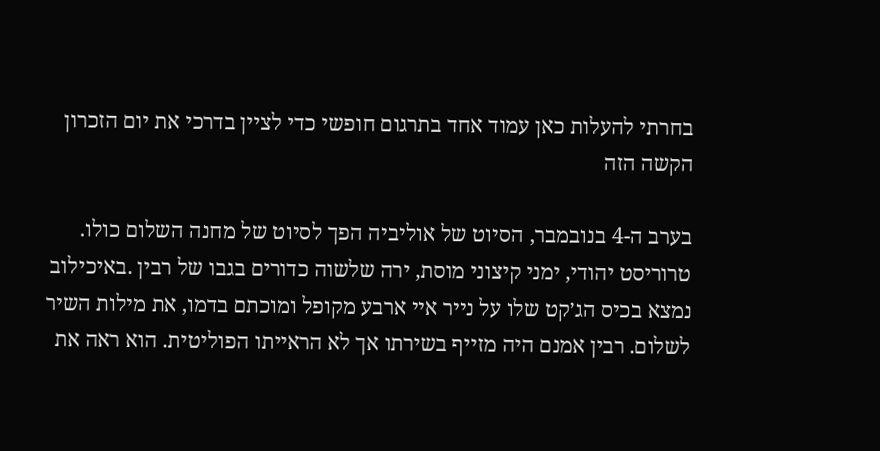בחרתי להעלות כאן עמוד אחד בתרגום חופשי כדי לציין בדרכי את יום הזכרון הקשה הזה

בערב ה-4 בנובמבר, הסיוט של אוליביה הפך לסיוט של מחנה השלום כולו. טרוריסט יהודי, ימני קיצוני מוסת, ירה שלשוה כדורים בגבו של רבין .באיכילוב נמצא בכיס הג׳קט שלו על נייר איי ארבע מקופל ומוכתם בדמו, את מילות השיר לשלום. רבין אמנם היה מזייף בשירתו אך לא הראייתו הפוליטית. הוא ראה את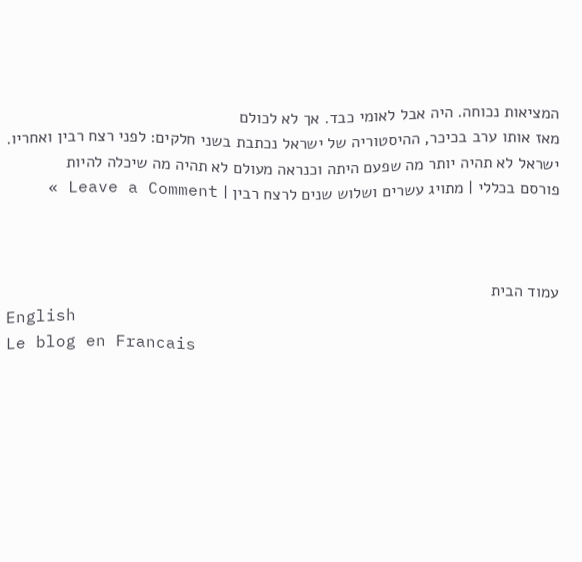המציאות נכוחה. היה אבל לאומי כבד. אך לא לכולם
מאז אותו ערב בכיכר, ההיסטוריה של ישראל נכתבת בשני חלקים: לפני רצח רבין ואחריו. ישראל לא תהיה יותר מה שפעם היתה וכנראה מעולם לא תהיה מה שיכלה להיות
פורסם בכללי | מתויג עשרים ושלוש שנים לרצח רבין | Leave a Comment »



עמוד הבית
English
Le blog en Francais